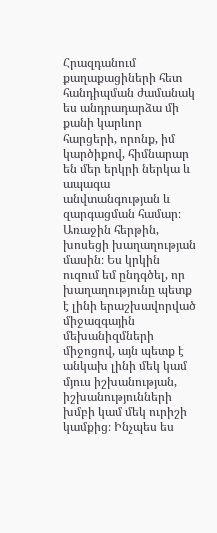Հրազդանում քաղաքացիների հետ հանդիպման ժամանակ ես անդրադարձա մի քանի կարևոր հարցերի, որոնք, իմ կարծիքով, հիմնարար են մեր երկրի ներկա և ապագա անվտանգության և զարգացման համար։
Առաջին հերթին, խոսեցի խաղաղության մասին։ Ես կրկին ուզում եմ ընդգծել, որ խաղաղությունը պետք է լինի երաշխավորված միջազգային մեխանիզմների միջոցով, այն պետք է անկախ լինի մեկ կամ մյուս իշխանության, իշխանությունների խմբի կամ մեկ ուրիշի կամքից։ Ինչպես ես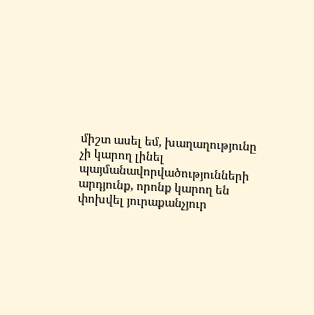միշտ ասել եմ, խաղաղությունը չի կարող լինել պայմանավորվածությունների արդյունք, որոնք կարող են փոխվել յուրաքանչյուր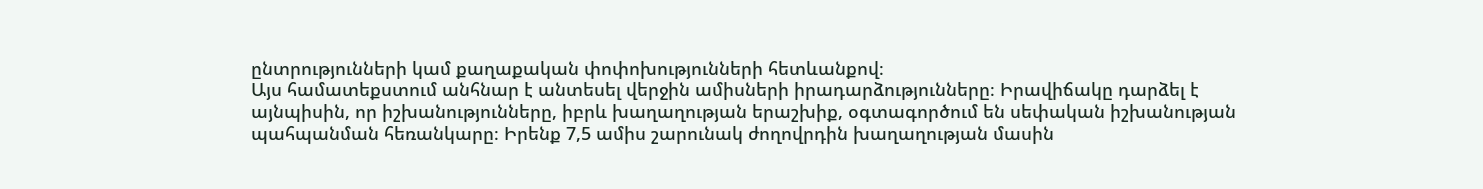ընտրությունների կամ քաղաքական փոփոխությունների հետևանքով։
Այս համատեքստում անհնար է անտեսել վերջին ամիսների իրադարձությունները։ Իրավիճակը դարձել է այնպիսին, որ իշխանությունները, իբրև խաղաղության երաշխիք, օգտագործում են սեփական իշխանության պահպանման հեռանկարը։ Իրենք 7,5 ամիս շարունակ ժողովրդին խաղաղության մասին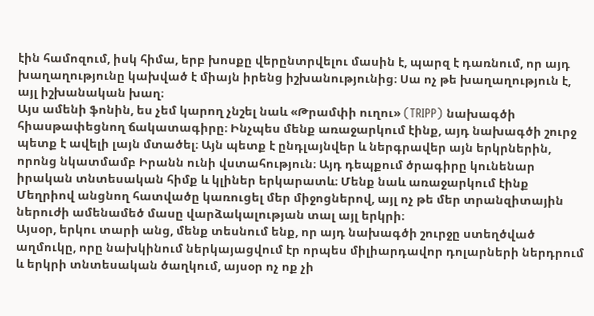էին համոզում, իսկ հիմա, երբ խոսքը վերընտրվելու մասին է, պարզ է դառնում, որ այդ խաղաղությունը կախված է միայն իրենց իշխանությունից։ Սա ոչ թե խաղաղություն է, այլ իշխանական խաղ։
Այս ամենի ֆոնին, ես չեմ կարող չնշել նաև «Թրամփի ուղու» (TRIPP) նախագծի հիասթափեցնող ճակատագիրը։ Ինչպես մենք առաջարկում էինք, այդ նախագծի շուրջ պետք է ավելի լայն մտածել։ Այն պետք է ընդլայնվեր և ներգրավեր այն երկրներին, որոնց նկատմամբ Իրանն ունի վստահություն։ Այդ դեպքում ծրագիրը կունենար իրական տնտեսական հիմք և կլիներ երկարատև։ Մենք նաև առաջարկում էինք Մեղրիով անցնող հատվածը կառուցել մեր միջոցներով, այլ ոչ թե մեր տրանզիտային ներուժի ամենամեծ մասը վարձակալության տալ այլ երկրի։
Այսօր, երկու տարի անց, մենք տեսնում ենք, որ այդ նախագծի շուրջը ստեղծված աղմուկը, որը նախկինում ներկայացվում էր որպես միլիարդավոր դոլարների ներդրում և երկրի տնտեսական ծաղկում, այսօր ոչ ոք չի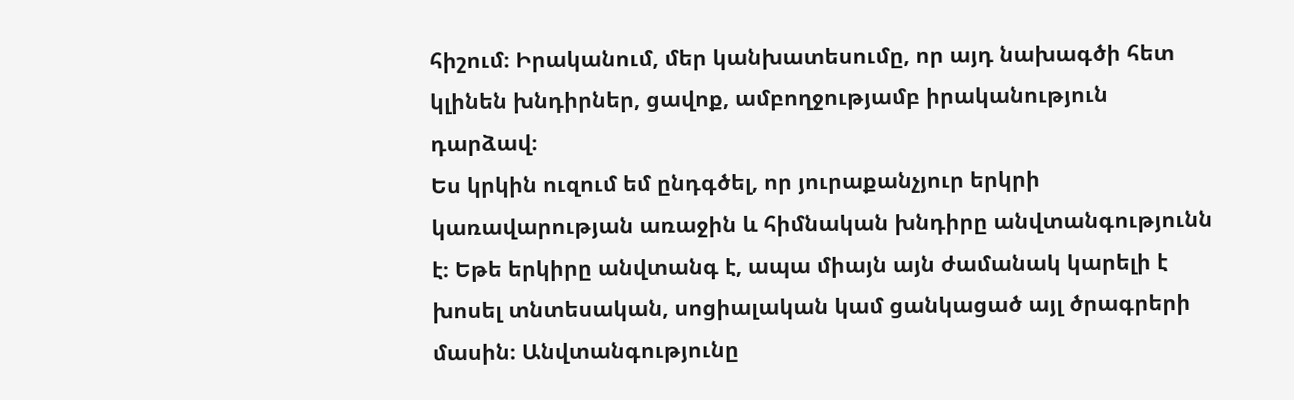հիշում։ Իրականում, մեր կանխատեսումը, որ այդ նախագծի հետ կլինեն խնդիրներ, ցավոք, ամբողջությամբ իրականություն դարձավ։
Ես կրկին ուզում եմ ընդգծել, որ յուրաքանչյուր երկրի կառավարության առաջին և հիմնական խնդիրը անվտանգությունն է։ Եթե երկիրը անվտանգ է, ապա միայն այն ժամանակ կարելի է խոսել տնտեսական, սոցիալական կամ ցանկացած այլ ծրագրերի մասին։ Անվտանգությունը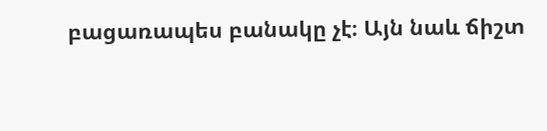բացառապես բանակը չէ։ Այն նաև ճիշտ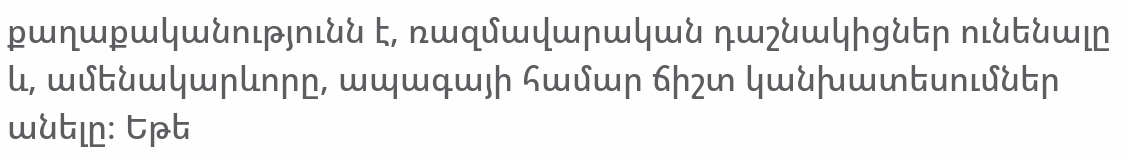քաղաքականությունն է, ռազմավարական դաշնակիցներ ունենալը և, ամենակարևորը, ապագայի համար ճիշտ կանխատեսումներ անելը։ Եթե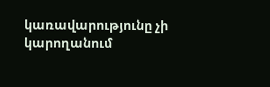կառավարությունը չի կարողանում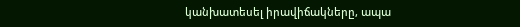կանխատեսել իրավիճակները, ապա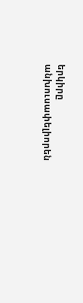երկիրը անխուսափելիորեն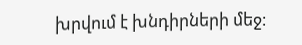խրվում է խնդիրների մեջ։